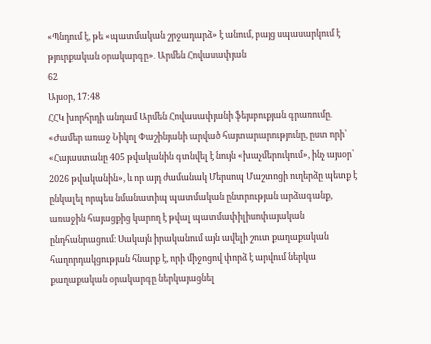«Պնդում է, թե «պատմական շրջադարձ» է անում, բայց սպասարկում է թյուրքական օրակարգը»․ Արմեն Հովասափյան
62
Այսօր, 17:48
ՀՀԿ խորհրդի անդամ Արմեն Հովասափյանի ֆեյսբուքյան գրառումը․ «Ժամեր առաջ Նիկոլ Փաշինյանի արված հայտարարությունը, ըստ որի՝ «Հայաստանը 405 թվականին գտնվել է նույն «խաչմերուկում», ինչ այսօր՝ 2026 թվականին», և որ այդ ժամանակ Մերսոպ Մաշտոցի ուղերձը պետք է ընկալել որպես նմանատիպ պատմական ընտրության արձագանք, առաջին հայացքից կարող է թվալ պատմափիլիսոփայական ընդհանրացում։ Սակայն իրականում այն ավելի շուտ քաղաքական հաղորդակցության հնարք է, որի միջոցով փորձ է արվում ներկա քաղաքական օրակարգը ներկայացնել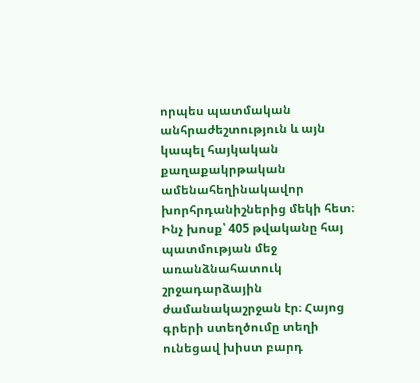որպես պատմական անհրաժեշտություն և այն կապել հայկական քաղաքակրթական ամենահեղինակավոր խորհրդանիշներից մեկի հետ։ Ինչ խոսք՝ 405 թվականը հայ պատմության մեջ առանձնահատուկ շրջադարձային ժամանակաշրջան էր։ Հայոց գրերի ստեղծումը տեղի ունեցավ խիստ բարդ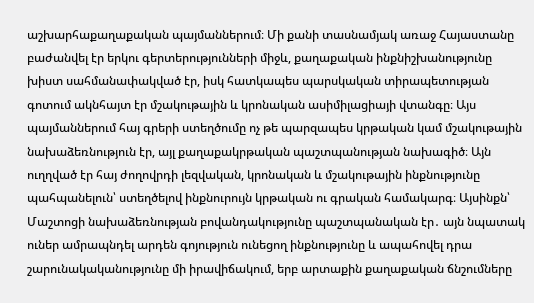աշխարհաքաղաքական պայմաններում։ Մի քանի տասնամյակ առաջ Հայաստանը բաժանվել էր երկու գերտերությունների միջև, քաղաքական ինքնիշխանությունը խիստ սահմանափակված էր, իսկ հատկապես պարսկական տիրապետության գոտում ակնհայտ էր մշակութային և կրոնական ասիմիլացիայի վտանգը։ Այս պայմաններում հայ գրերի ստեղծումը ոչ թե պարզապես կրթական կամ մշակութային նախաձեռնություն էր, այլ քաղաքակրթական պաշտպանության նախագիծ։ Այն ուղղված էր հայ ժողովրդի լեզվական, կրոնական և մշակութային ինքնությունը պահպանելուն՝ ստեղծելով ինքնուրույն կրթական ու գրական համակարգ։ Այսինքն՝ Մաշտոցի նախաձեռնության բովանդակությունը պաշտպանական էր․ այն նպատակ ուներ ամրապնդել արդեն գոյություն ունեցող ինքնությունը և ապահովել դրա շարունակականությունը մի իրավիճակում, երբ արտաքին քաղաքական ճնշումները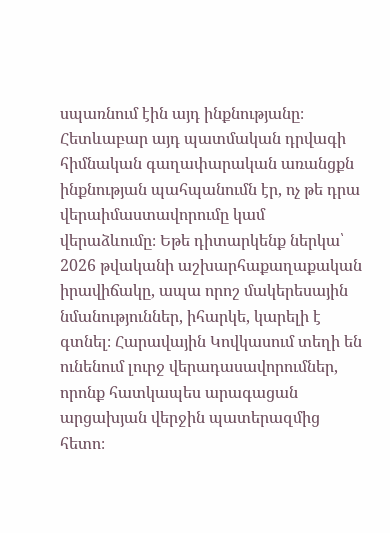սպառնում էին այդ ինքնությանը։ Հետևաբար այդ պատմական դրվագի հիմնական գաղափարական առանցքն ինքնության պահպանումն էր, ոչ թե դրա վերաիմաստավորումը կամ վերաձևումը։ Եթե դիտարկենք ներկա՝ 2026 թվականի աշխարհաքաղաքական իրավիճակը, ապա որոշ մակերեսային նմանություններ, իհարկե, կարելի է գտնել։ Հարավային Կովկասում տեղի են ունենում լուրջ վերադասավորումներ, որոնք հատկապես արագացան արցախյան վերջին պատերազմից հետո։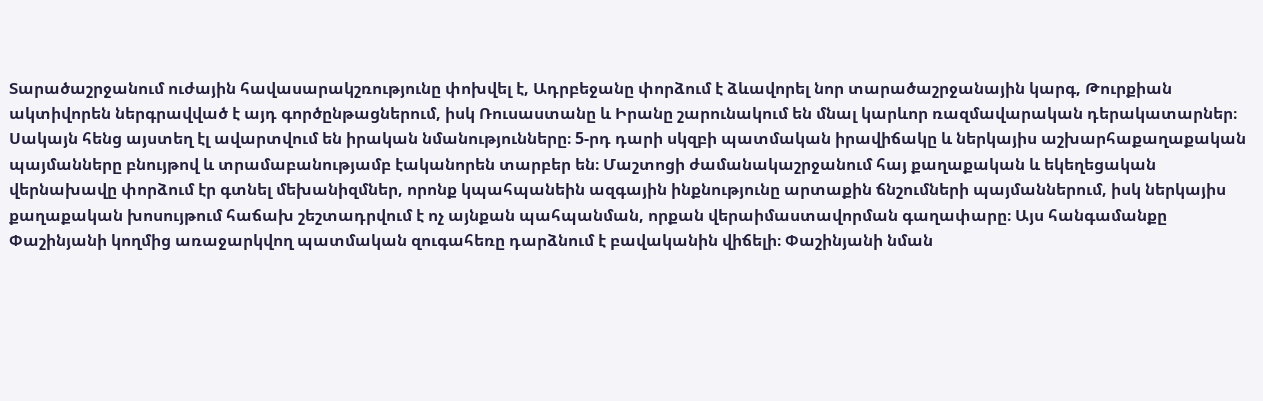Տարածաշրջանում ուժային հավասարակշռությունը փոխվել է, Ադրբեջանը փորձում է ձևավորել նոր տարածաշրջանային կարգ, Թուրքիան ակտիվորեն ներգրավված է այդ գործընթացներում, իսկ Ռուսաստանը և Իրանը շարունակում են մնալ կարևոր ռազմավարական դերակատարներ։ Սակայն հենց այստեղ էլ ավարտվում են իրական նմանությունները։ 5-րդ դարի սկզբի պատմական իրավիճակը և ներկայիս աշխարհաքաղաքական պայմանները բնույթով և տրամաբանությամբ էականորեն տարբեր են։ Մաշտոցի ժամանակաշրջանում հայ քաղաքական և եկեղեցական վերնախավը փորձում էր գտնել մեխանիզմներ, որոնք կպահպանեին ազգային ինքնությունը արտաքին ճնշումների պայմաններում, իսկ ներկայիս քաղաքական խոսույթում հաճախ շեշտադրվում է ոչ այնքան պահպանման, որքան վերաիմաստավորման գաղափարը։ Այս հանգամանքը Փաշինյանի կողմից առաջարկվող պատմական զուգահեռը դարձնում է բավականին վիճելի։ Փաշինյանի նման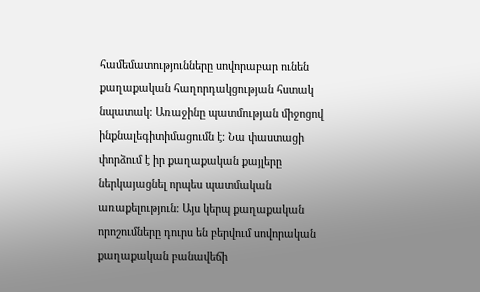համեմատությունները սովորաբար ունեն քաղաքական հաղորդակցության հստակ նպատակ։ Առաջինը պատմության միջոցով ինքնալեգիտիմացումն է։ Նա փաստացի փորձում է իր քաղաքական քայլերը ներկայացնել որպես պատմական առաքելություն։ Այս կերպ քաղաքական որոշումները դուրս են բերվում սովորական քաղաքական բանավեճի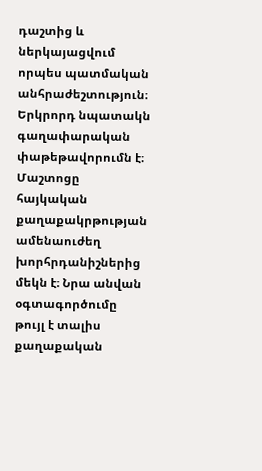դաշտից և ներկայացվում որպես պատմական անհրաժեշտություն։ Երկրորդ նպատակն գաղափարական փաթեթավորումն է։ Մաշտոցը հայկական քաղաքակրթության ամենաուժեղ խորհրդանիշներից մեկն է։ Նրա անվան օգտագործումը թույլ է տալիս քաղաքական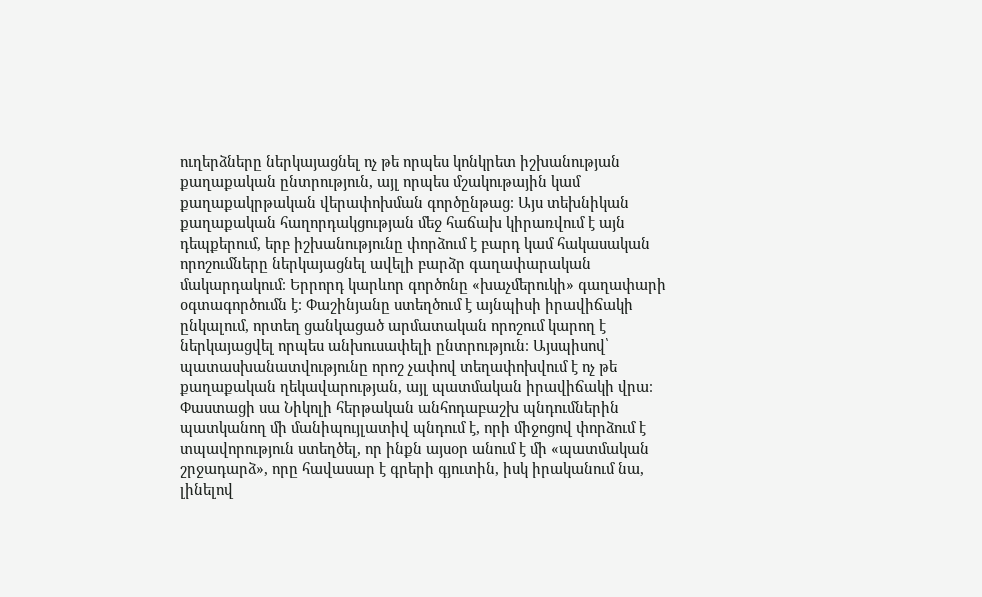ուղերձները ներկայացնել ոչ թե որպես կոնկրետ իշխանության քաղաքական ընտրություն, այլ որպես մշակութային կամ քաղաքակրթական վերափոխման գործընթաց։ Այս տեխնիկան քաղաքական հաղորդակցության մեջ հաճախ կիրառվում է այն դեպքերում, երբ իշխանությունը փորձում է բարդ կամ հակասական որոշումները ներկայացնել ավելի բարձր գաղափարական մակարդակում։ Երրորդ կարևոր գործոնը «խաչմերուկի» գաղափարի օգտագործումն է։ Փաշինյանը ստեղծում է այնպիսի իրավիճակի ընկալում, որտեղ ցանկացած արմատական որոշում կարող է ներկայացվել որպես անխուսափելի ընտրություն։ Այսպիսով՝ պատասխանատվությունը որոշ չափով տեղափոխվում է ոչ թե քաղաքական ղեկավարության, այլ պատմական իրավիճակի վրա։ Փաստացի սա Նիկոլի հերթական անհոդաբաշխ պնդումներին պատկանող մի մանիպույլատիվ պնդում է, որի միջոցով փորձում է տպավորություն ստեղծել, որ ինքն այսօր անում է մի «պատմական շրջադարձ», որը հավասար է գրերի գյուտին, իսկ իրականում նա, լինելով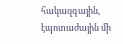հակազգային, էպոտաժային մի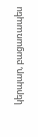կերպար, բացառապես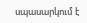սպասարկում է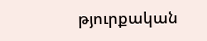թյուրքական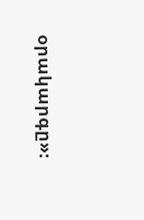օրակարգը»։